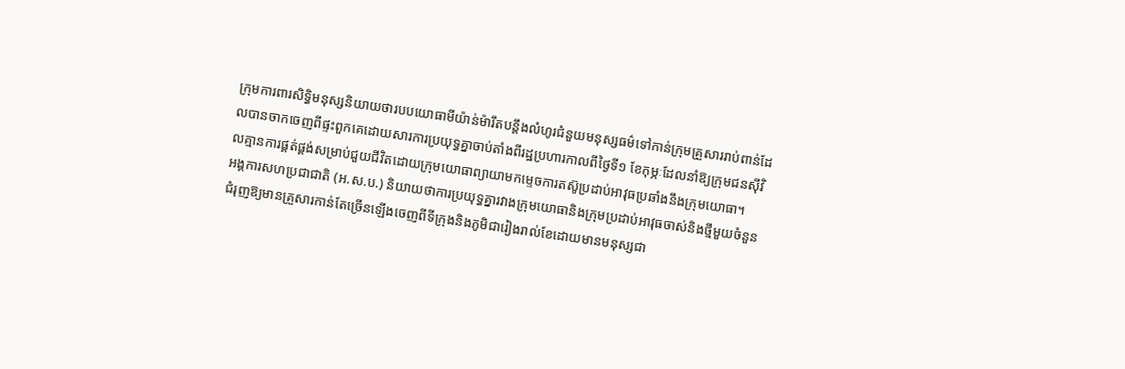ក្រុមការពារសិទ្ធិមនុស្សនិយាយថារបបយោធាមីយ៉ាន់ម៉ារឹតបន្តឹងលំហូរជំនួយមនុស្សធម៌ទៅកាន់ក្រុមគ្រួសាររាប់ពាន់ដែលបានចាកចេញពីផ្ទះពួកគេដោយសារការប្រយុទ្ធគ្នាចាប់តាំងពីរដ្ឋប្រហារកាលពីថ្ងៃទី១ ខែកុម្ភៈដែលនាំឱ្យក្រុមជនស៊ីវិលគ្មានការផ្គត់ផ្គង់សម្រាប់ជួយជីវិតដោយក្រុមយោធាព្យាយាមកម្ទេចការតស៊ូប្រដាប់អាវុធប្រឆាំងនឹងក្រុមយោធា។
អង្គការសហប្រជាជាតិ (អ.ស.ប.) និយាយថាការប្រយុទ្ធគ្នារវាងក្រុមយោធានិងក្រុមប្រដាប់អាវុធចាស់និងថ្មីមួយចំនួនជំរុញឱ្យមានគ្រួសារកាន់តែច្រើនឡើងចេញពីទីក្រុងនិងភូមិជារៀងរាល់ខែដោយមានមនុស្សជា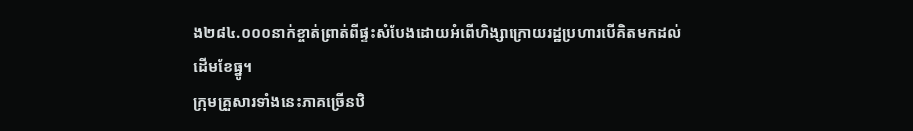ង២៨៤.០០០នាក់ខ្ចាត់ព្រាត់ពីផ្ទះសំបែងដោយអំពើហិង្សាក្រោយរដ្ឋប្រហារបើគិតមកដល់ដើមខែធ្នូ។
ក្រុមគ្រួសារទាំងនេះភាគច្រើនឋិ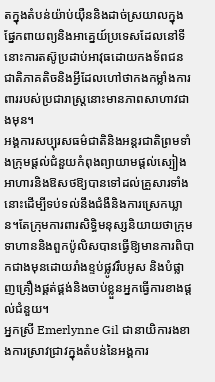តក្នុងតំបន់យ៉ាប់យ៉ឺននិងដាច់ស្រយាលក្នុងផ្នែកពាយព្យនិងអាគ្នេយ៍ប្រទេសដែលនៅទីនោះការតស៊ូប្រដាប់អាវុធដោយកងទ័ពជនជាតិភាគតិចនិងអ្វីដែលហៅថាកងកម្លាំងការពាររបស់ប្រជារាស្ត្រនោះមានភាពសាហាវជាងមុន។
អង្គការសប្បុរសធម៌ជាតិនិងអន្តរជាតិព្រមទាំងក្រុមផ្តល់ជំនួយកំពុងព្យាយាមផ្តល់ស្បៀងអាហារនិងឱសថឱ្យបានទៅដល់គ្រួសារទាំងនោះដើម្បីទប់ទល់នឹងជំងឺនិងការស្រេកឃ្លាន។តែក្រុមការពារសិទ្ធិមនុស្សនិយាយថាក្រុមទាហាននិងពួកប៉ូលិសបានធ្វើឱ្យមានការពិបាកជាងមុនដោយរាំងខ្ទប់ផ្លូវរឹបអូស និងបំផ្លាញគ្រឿងផ្គត់ផ្គង់និងចាប់ខ្លួនអ្នកធ្វើការខាងផ្តល់ជំនួយ។
អ្នកស្រី Emerlynne Gil ជានាយិការងខាងការស្រាវជ្រាវក្នុងតំបន់នៃអង្គការ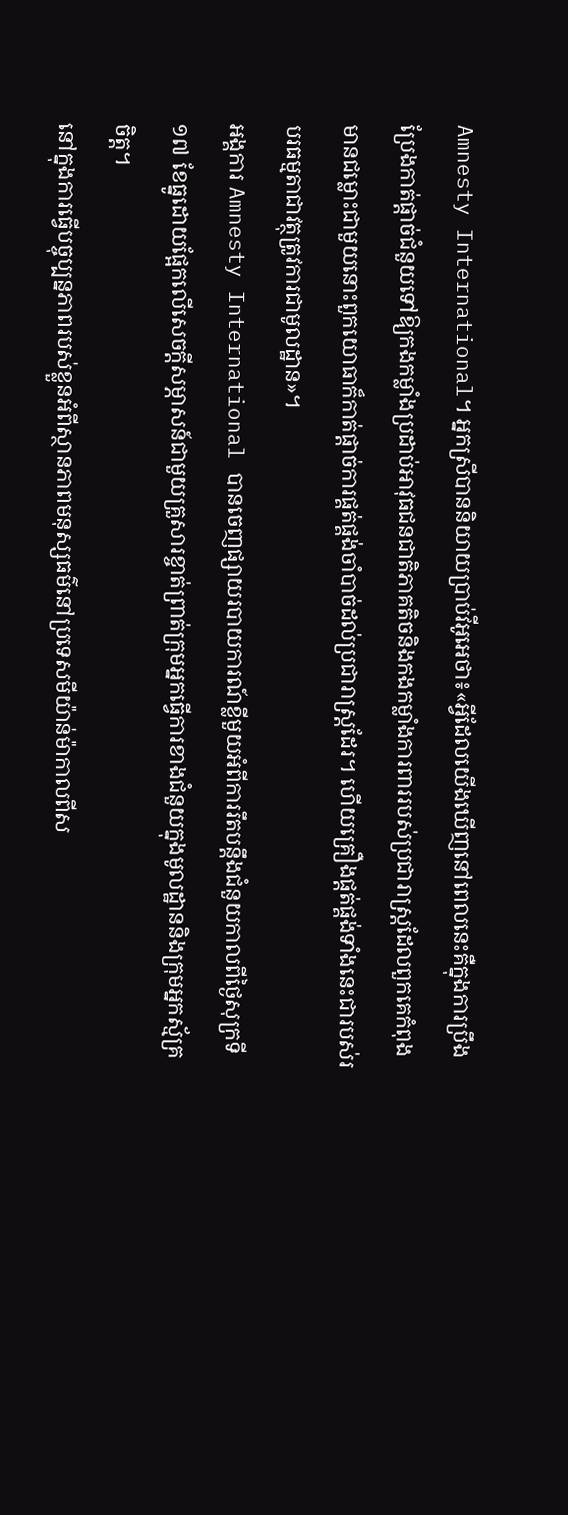Amnesty International។ អ្នកស្រីបាននិយាយប្រាប់វីអូអេថា៖«អ្វីដែលយើងឃើញនៅពេលនេះគឺក្នុងការប្រឹងប្រែងកាត់ផ្តាច់ជំនួយទៅឱ្យកងកម្លាំងប្រដាប់អាវុធជនជាតិភាគតិចនិងកងកម្លាំងការពាររបស់ប្រជារាស្ត្រដែលពួកគេកំពុងមានជម្លោះជាមួយនោះពួកយោធាក៏កាត់ផ្តាច់ការផ្គត់ផ្គង់ចាំបាច់ដល់ប្រជារាស្ត្រដែរ។ ហើយគ្រឿងផ្តត់ផ្គង់ទាំងនេះជារបស់របរធម្មតាជាវត្ថុត្រូវការជាមូលដ្ឋាន»។
អង្គការ Amnesty International បានចេញផ្សាយរបាយការណ៍ខ្លីមួយអំពីការរឹតបន្តឹងជំនួយកាលពីថ្ងៃសុក្រទី១៧ ខែធ្នូដោយផ្អែកលើសេចក្តីសម្ភាសន៍ជាមួយគ្រួសារខ្ចាត់ព្រាត់ក្រុមអ្នកធ្វើការខាងជំនួយក្នុងមូលដ្ឋាននិងក្រុមអ្នកស្ម័គ្រចិត្ត។
នៅក្នុងការធ្វើបច្ចុប្បន្នភាពរបស់ខ្លួនអំពីស្ថានភាពមនុស្សធម៌នៅប្រទេសមីយ៉ាន់ម៉ាកាលពីស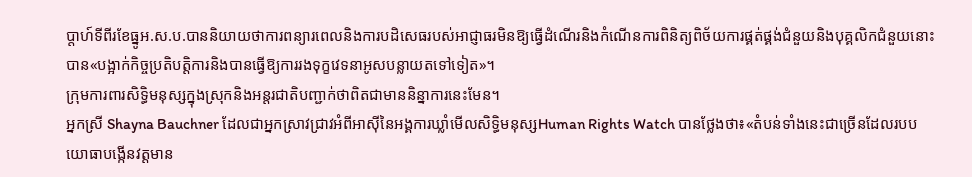ប្តាហ៍ទីពីរខែធ្នូអ.ស.ប.បាននិយាយថាការពន្យារពេលនិងការបដិសេធរបស់អាជ្ញាធរមិនឱ្យធ្វើដំណើរនិងកំណើនការពិនិត្យពិច័យការផ្គត់ផ្គង់ជំនួយនិងបុគ្គលិកជំនួយនោះបាន«បង្អាក់កិច្ចប្រតិបត្តិការនិងបានធ្វើឱ្យការរងទុក្ខវេទនាអូសបន្លាយតទៅទៀត»។
ក្រុមការពារសិទ្ធិមនុស្សក្នុងស្រុកនិងអន្តរជាតិបញ្ជាក់ថាពិតជាមាននិន្នាការនេះមែន។
អ្នកស្រី Shayna Bauchner ដែលជាអ្នកស្រាវជ្រាវអំពីអាស៊ីនៃអង្គការឃ្លាំមើលសិទ្ធិមនុស្សHuman Rights Watch បានថ្លែងថា៖«តំបន់ទាំងនេះជាច្រើនដែលរបបយោធាបង្កើនវត្តមាន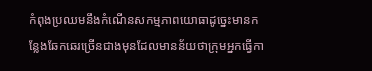កំពុងប្រឈមនឹងកំណើនសកម្មភាពយោធាដូច្នេះមានកន្លែងឆែកឆេរច្រើនជាងមុនដែលមានន័យថាក្រុមអ្នកធ្វើកា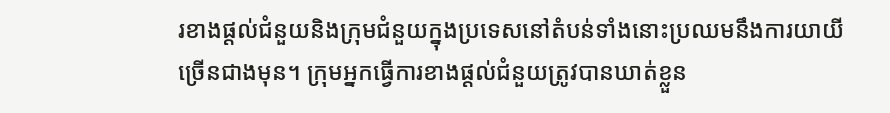រខាងផ្តល់ជំនួយនិងក្រុមជំនួយក្នុងប្រទេសនៅតំបន់ទាំងនោះប្រឈមនឹងការយាយីច្រើនជាងមុន។ ក្រុមអ្នកធ្វើការខាងផ្តល់ជំនួយត្រូវបានឃាត់ខ្លួន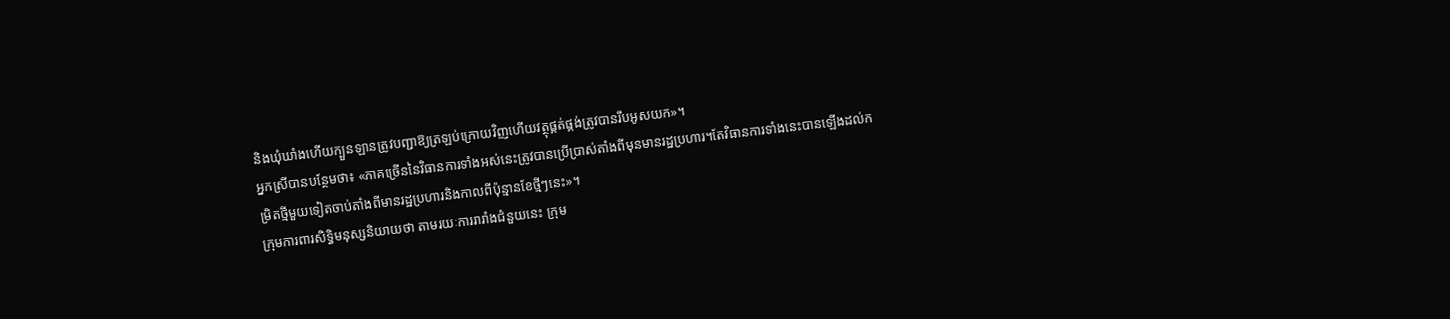និងឃុំឃាំងហើយក្បួនឡានត្រូវបញ្ជាឱ្យត្រឡប់ក្រោយវិញហើយវត្ថុផ្គត់ផ្គង់ត្រូវបានរឹបអូសយក»។
អ្នកស្រីបានបន្ថែមថា៖ «ភាគច្រើននៃវិធានការទាំងអស់នេះត្រូវបានប្រើប្រាស់តាំងពីមុនមានរដ្ឋប្រហារ។តែវិធានការទាំងនេះបានឡើងដល់កម្រិតថ្មីមួយទៀតចាប់តាំងពីមានរដ្ឋប្រហារនិងកាលពីប៉ុន្មានខែថ្មីៗនេះ»។
ក្រុមការពារសិទ្ធិមនុស្សនិយាយថា តាមរយៈការរារាំងជំនួយនេះ ក្រុម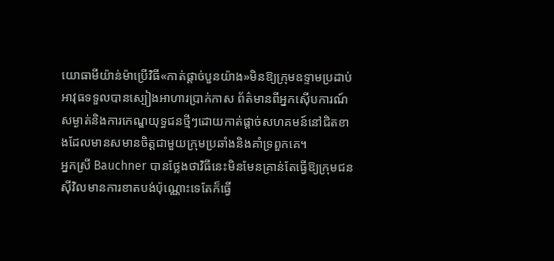យោធាមីយ៉ាន់ម៉ាប្រើវិធី«កាត់ផ្តាច់បួនយ៉ាង»មិនឱ្យក្រុមឧទ្ទាមប្រដាប់អាវុធទទួលបានស្បៀងអាហារប្រាក់កាស ព័ត៌មានពីអ្នកស៊ើបការណ៍សម្ងាត់និងការកេណ្ឌយុទ្ធជនថ្មីៗដោយកាត់ផ្តាច់សហគមន៍នៅជិតខាងដែលមានសមានចិត្តជាមួយក្រុមប្រឆាំងនិងគាំទ្រពួកគេ។
អ្នកស្រី Bauchner បានថ្លែងថាវិធីនេះមិនមែនគ្រាន់តែធ្វើឱ្យក្រុមជនស៊ីវិលមានការខាតបង់ប៉ុណ្ណោះទេតែក៏ធ្វើ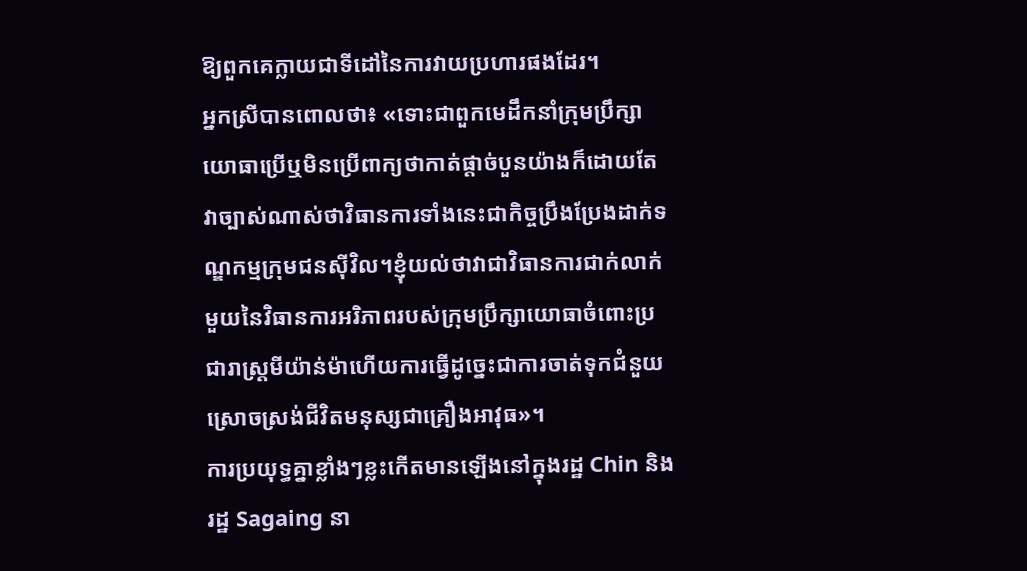ឱ្យពួកគេក្លាយជាទីដៅនៃការវាយប្រហារផងដែរ។
អ្នកស្រីបានពោលថា៖ «ទោះជាពួកមេដឹកនាំក្រុមប្រឹក្សាយោធាប្រើឬមិនប្រើពាក្យថាកាត់ផ្តាច់បួនយ៉ាងក៏ដោយតែវាច្បាស់ណាស់ថាវិធានការទាំងនេះជាកិច្ចប្រឹងប្រែងដាក់ទណ្ឌកម្មក្រុមជនស៊ីវិល។ខ្ញុំយល់ថាវាជាវិធានការជាក់លាក់មួយនៃវិធានការអរិភាពរបស់ក្រុមប្រឹក្សាយោធាចំពោះប្រជារាស្ត្រមីយ៉ាន់ម៉ាហើយការធ្វើដូច្នេះជាការចាត់ទុកជំនួយស្រោចស្រង់ជីវិតមនុស្សជាគ្រឿងអាវុធ»។
ការប្រយុទ្ធគ្នាខ្លាំងៗខ្លះកើតមានឡើងនៅក្នុងរដ្ឋ Chin និងរដ្ឋ Sagaing នា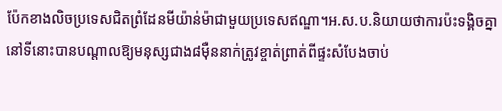ប៉ែកខាងលិចប្រទេសជិតព្រំដែនមីយ៉ាន់ម៉ាជាមួយប្រទេសឥណ្ឌា។អ.ស.ប.និយាយថាការប៉ះទង្គិចគ្នានៅទីនោះបានបណ្តាលឱ្យមនុស្សជាង៨ម៉ឺននាក់ត្រូវខ្ចាត់ព្រាត់ពីផ្ទះសំបែងចាប់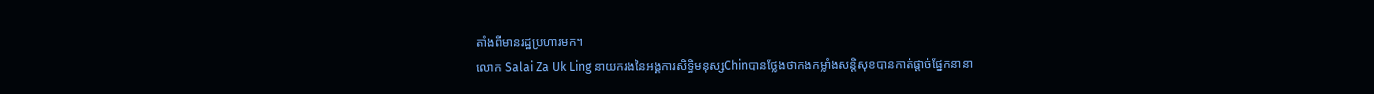តាំងពីមានរដ្ឋប្រហារមក។
លោក Salai Za Uk Ling នាយករងនៃអង្គការសិទ្ធិមនុស្សChinបានថ្លែងថាកងកម្លាំងសន្តិសុខបានកាត់ផ្តាច់ផ្នែកនានា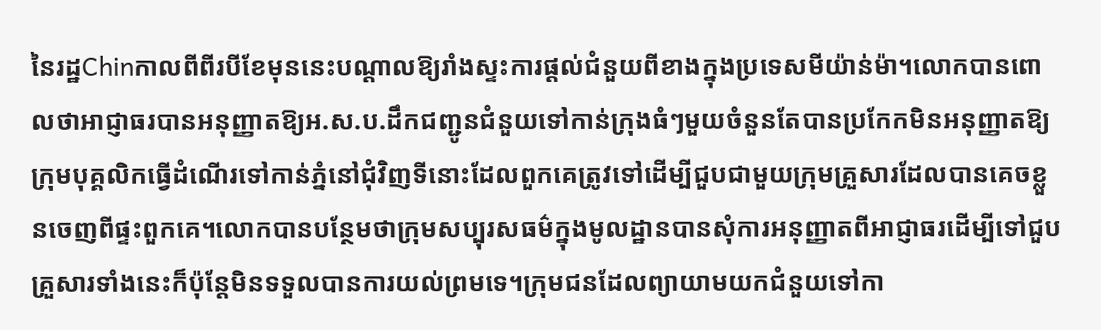នៃរដ្ឋChinកាលពីពីរបីខែមុននេះបណ្តាលឱ្យរាំងស្ទះការផ្តល់ជំនួយពីខាងក្នុងប្រទេសមីយ៉ាន់ម៉ា។លោកបានពោលថាអាជ្ញាធរបានអនុញ្ញាតឱ្យអ.ស.ប.ដឹកជញ្ជូនជំនួយទៅកាន់ក្រុងធំៗមួយចំនួនតែបានប្រកែកមិនអនុញ្ញាតឱ្យក្រុមបុគ្គលិកធ្វើដំណើរទៅកាន់ភ្នំនៅជុំវិញទីនោះដែលពួកគេត្រូវទៅដើម្បីជួបជាមួយក្រុមគ្រួសារដែលបានគេចខ្លួនចេញពីផ្ទះពួកគេ។លោកបានបន្ថែមថាក្រុមសប្បុរសធម៌ក្នុងមូលដ្ឋានបានសុំការអនុញ្ញាតពីអាជ្ញាធរដើម្បីទៅជួបគ្រួសារទាំងនេះក៏ប៉ុន្តែមិនទទួលបានការយល់ព្រមទេ។ក្រុមជនដែលព្យាយាមយកជំនួយទៅកា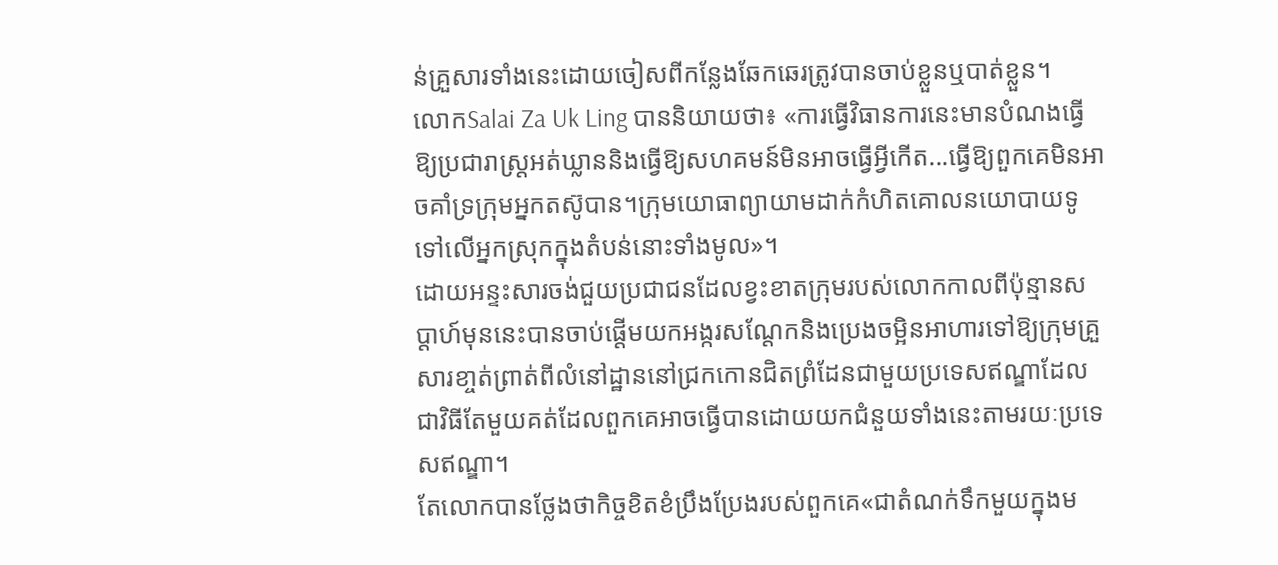ន់គ្រួសារទាំងនេះដោយចៀសពីកន្លែងឆែកឆេរត្រូវបានចាប់ខ្លួនឬបាត់ខ្លួន។
លោកSalai Za Uk Ling បាននិយាយថា៖ «ការធ្វើវិធានការនេះមានបំណងធ្វើឱ្យប្រជារាស្ត្រអត់ឃ្លាននិងធ្វើឱ្យសហគមន៍មិនអាចធ្វើអ្វីកើត...ធ្វើឱ្យពួកគេមិនអាចគាំទ្រក្រុមអ្នកតស៊ូបាន។ក្រុមយោធាព្យាយាមដាក់កំហិតគោលនយោបាយទូទៅលើអ្នកស្រុកក្នុងតំបន់នោះទាំងមូល»។
ដោយអន្ទះសារចង់ជួយប្រជាជនដែលខ្វះខាតក្រុមរបស់លោកកាលពីប៉ុន្មានសប្តាហ៍មុននេះបានចាប់ផ្តើមយកអង្ករសណ្តែកនិងប្រេងចម្អិនអាហារទៅឱ្យក្រុមគ្រួសារខា្ចត់ព្រាត់ពីលំនៅដ្ឋាននៅជ្រកកោនជិតព្រំដែនជាមួយប្រទេសឥណ្ឌាដែលជាវិធីតែមួយគត់ដែលពួកគេអាចធ្វើបានដោយយកជំនួយទាំងនេះតាមរយៈប្រទេសឥណ្ឌា។
តែលោកបានថ្លែងថាកិច្ចខិតខំប្រឹងប្រែងរបស់ពួកគេ«ជាតំណក់ទឹកមួយក្នុងម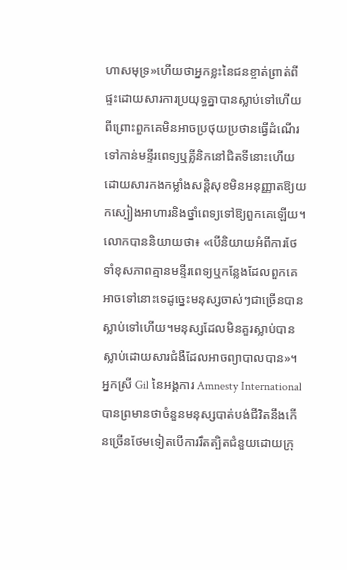ហាសមុទ្រ»ហើយថាអ្នកខ្លះនៃជនខ្ចាត់ព្រាត់ពីផ្ទះដោយសារការប្រយុទ្ធគ្នាបានស្លាប់ទៅហើយពីព្រោះពួកគេមិនអាចប្រថុយប្រថានធ្វើដំណើរទៅកាន់មន្ទីរពេទ្យឬគ្លីនិកនៅជិតទីនោះហើយដោយសារកងកម្លាំងសន្តិសុខមិនអនុញ្ញាតឱ្យយកស្បៀងអាហារនិងថ្នាំពេទ្យទៅឱ្យពួកគេឡើយ។
លោកបាននិយាយថា៖ «បើនិយាយអំពីការថែទាំខុសភាពគ្មានមន្ទីរពេទ្យឬកន្លែងដែលពួកគេអាចទៅនោះទេដូច្នេះមនុស្សចាស់ៗជាច្រើនបានស្លាប់ទៅហើយ។មនុស្សដែលមិនគួរស្លាប់បានស្លាប់ដោយសារជំងឺដែលអាចព្យាបាលបាន»។
អ្នកស្រី Gil នៃអង្គការ Amnesty International បានព្រមានថាចំនួនមនុស្សបាត់បង់ជីវិតនឹងកើនច្រើនថែមទៀតបើការរឹតត្បិតជំនួយដោយក្រុ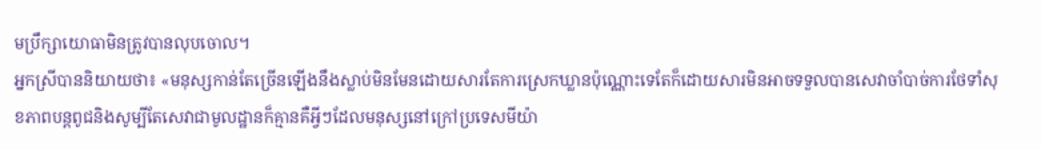មប្រឹក្សាយោធាមិនត្រូវបានលុបចោល។
អ្នកស្រីបាននិយាយថា៖ «មនុស្សកាន់តែច្រើនឡើងនឹងស្លាប់មិនមែនដោយសារតែការស្រេកឃ្លានប៉ុណ្ណោះទេតែក៏ដោយសារមិនអាចទទួលបានសេវាចាំបាច់ការថែទាំសុខភាពបន្តពូជនិងសូម្បីតែសេវាជាមូលដ្ឋានក៏គ្មានគឺអ្វីៗដែលមនុស្សនៅក្រៅប្រទេសមីយ៉ា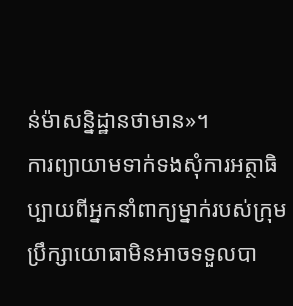ន់ម៉ាសន្និដ្ឋានថាមាន»។
ការព្យាយាមទាក់ទងសុំការអត្ថាធិប្បាយពីអ្នកនាំពាក្យម្នាក់របស់ក្រុមប្រឹក្សាយោធាមិនអាចទទួលបា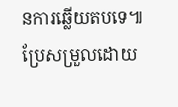នការឆ្លើយតបទេ៕
ប្រែសម្រួលដោយ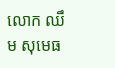លោក ឈឹម សុមេធ